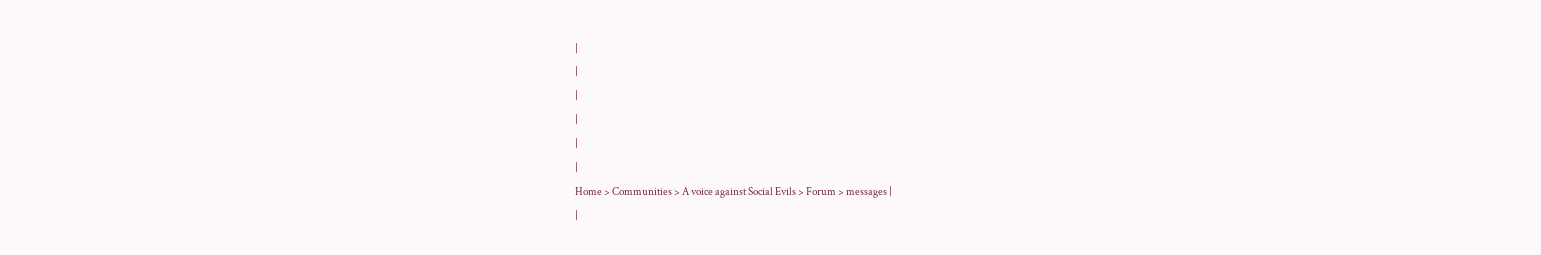|
|
|
|
|
|
Home > Communities > A voice against Social Evils > Forum > messages |
|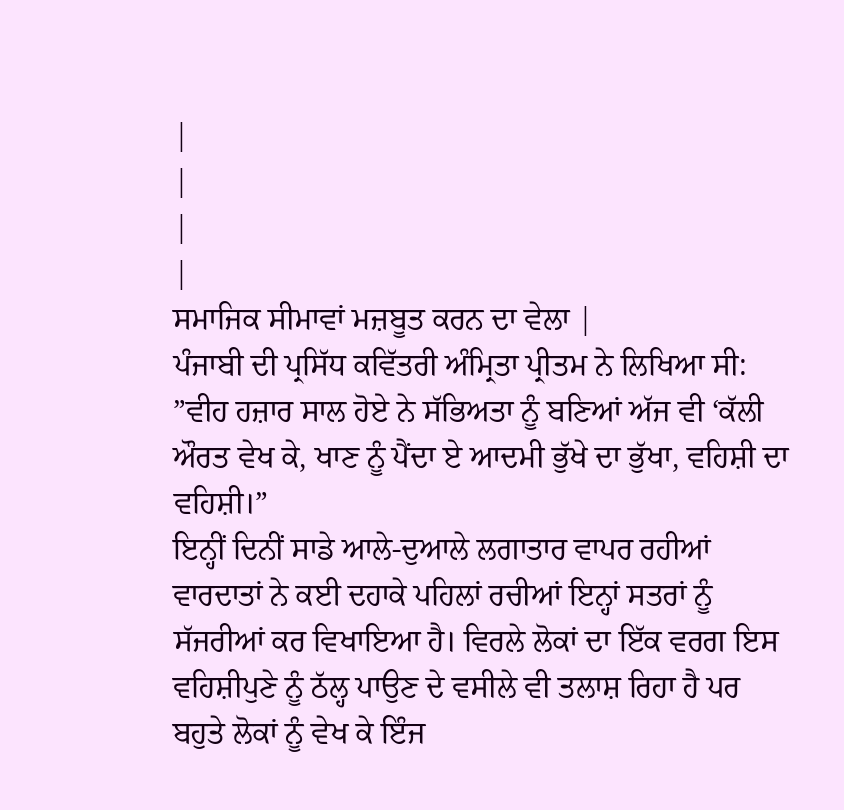|
|
|
|
ਸਮਾਜਿਕ ਸੀਮਾਵਾਂ ਮਜ਼ਬੂਤ ਕਰਨ ਦਾ ਵੇਲਾ |
ਪੰਜਾਬੀ ਦੀ ਪ੍ਰਸਿੱਧ ਕਵਿੱਤਰੀ ਅੰਮ੍ਰਿਤਾ ਪ੍ਰੀਤਮ ਨੇ ਲਿਖਿਆ ਸੀ: ”ਵੀਹ ਹਜ਼ਾਰ ਸਾਲ ਹੋਏ ਨੇ ਸੱਭਿਅਤਾ ਨੂੰ ਬਣਿਆਂ ਅੱਜ ਵੀ ‘ਕੱਲੀ ਔਰਤ ਵੇਖ ਕੇ, ਖਾਣ ਨੂੰ ਪੈਂਦਾ ਏ ਆਦਮੀ ਭੁੱਖੇ ਦਾ ਭੁੱਖਾ, ਵਹਿਸ਼ੀ ਦਾ ਵਹਿਸ਼ੀ।”
ਇਨ੍ਹੀਂ ਦਿਨੀਂ ਸਾਡੇ ਆਲੇ-ਦੁਆਲੇ ਲਗਾਤਾਰ ਵਾਪਰ ਰਹੀਆਂ ਵਾਰਦਾਤਾਂ ਨੇ ਕਈ ਦਹਾਕੇ ਪਹਿਲਾਂ ਰਚੀਆਂ ਇਨ੍ਹਾਂ ਸਤਰਾਂ ਨੂੰ ਸੱਜਰੀਆਂ ਕਰ ਵਿਖਾਇਆ ਹੈ। ਵਿਰਲੇ ਲੋਕਾਂ ਦਾ ਇੱਕ ਵਰਗ ਇਸ ਵਹਿਸ਼ੀਪੁਣੇ ਨੂੰ ਠੱਲ੍ਹ ਪਾਉਣ ਦੇ ਵਸੀਲੇ ਵੀ ਤਲਾਸ਼ ਰਿਹਾ ਹੈ ਪਰ ਬਹੁਤੇ ਲੋਕਾਂ ਨੂੰ ਵੇਖ ਕੇ ਇੰਜ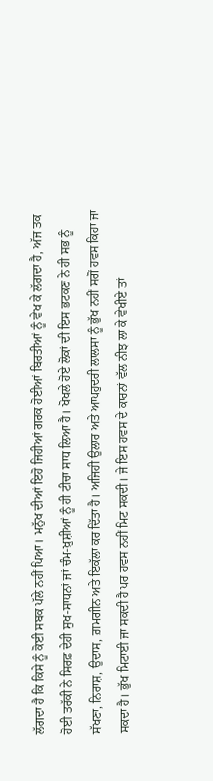ਲੱਗਦਾ ਹੈ ਕਿ ਕਿਸੇ ਨੂੰ ਕੋਈ ਸਬਕ ਪੱਲੇ ਨਹੀਂ ਪਿਆ। ਮਨੁੱਖ ਦੀਆਂ ਇਹੋ ਜਿਹੀਆਂ ਗਰਕ ਹੋਈਆਂ ਬਿਰਤੀਆਂ ਨੂੰ ਵੇਖ ਕੇ ਲੱਗਦਾ ਹੈ, ਅੱਜ ਤਕ ਹੋਈ ਤਰੱਕੀ ਨੇ ਸਿਰਫ਼ ਦੇਹੀ ਸੁਖ-ਸਾਧਨਾਂ ਜਾਂ ਚੰਮ-ਖ਼ੁਸ਼ੀਆਂ ਨੂੰ ਹੀ ਟੀਚਾ ਸਾਧ ਲਿਆ ਹੈ। ਖੋਖਲੇ ਹੋਏ ਲੋਕਾਂ ਦੀ ਇਸ ਭਟਕਣ ਨੇ ਹੀ ਸਭ ਨੂੰ ਸੱਖਣਾ, ਨਿਰਾਸ਼, ਉਦਾਸ, ਗ਼ਮਗੀਨ ਅਤੇ ਇਕੱਲਾ ਕਰ ਦਿੱਤਾ ਹੈ। ਅਜਿਹੀ ਉਲਾਰ ਅਤੇ ਆਪਹੁਦਰੀ ਲਾਲਸਾ ਨੂੰ ਭੁੱਖ ਨਹੀਂ ਸਗੋਂ ਹਵਸ ਕਿਹਾ ਜਾ ਸਕਦਾ ਹੈ। ਭੁੱਖ ਮਿਟਾਈ ਜਾ ਸਕਦੀ ਹੈ ਪਰ ਹਵਸ ਨਹੀਂ ਮਿਟ ਸਕਦੀ। ਜੇ ਇਸ ਹਵਸ ਦੇ ਕਾਰਨਾਂ ਵੱਲ ਨੀਝ ਲਾ ਕੇ ਵੇਖੀਏ ਤਾਂ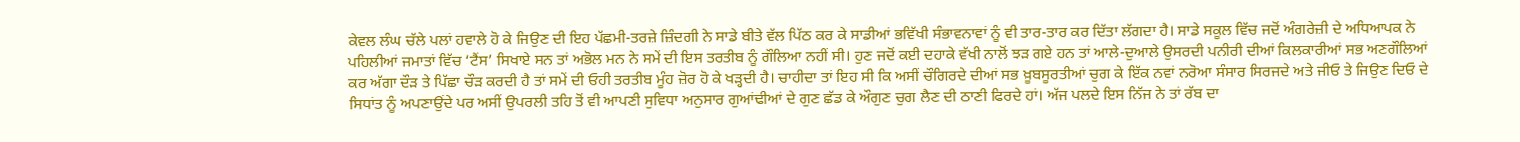ਕੇਵਲ ਲੰਘ ਚੱਲੇ ਪਲਾਂ ਹਵਾਲੇ ਹੋ ਕੇ ਜਿਉਣ ਦੀ ਇਹ ਪੱਛਮੀ-ਤਰਜ਼ੇ ਜ਼ਿੰਦਗੀ ਨੇ ਸਾਡੇ ਬੀਤੇ ਵੱਲ ਪਿੱਠ ਕਰ ਕੇ ਸਾਡੀਆਂ ਭਵਿੱਖੀ ਸੰਭਾਵਨਾਵਾਂ ਨੂੰ ਵੀ ਤਾਰ-ਤਾਰ ਕਰ ਦਿੱਤਾ ਲੱਗਦਾ ਹੈ। ਸਾਡੇ ਸਕੂਲ ਵਿੱਚ ਜਦੋਂ ਅੰਗਰੇਜ਼ੀ ਦੇ ਅਧਿਆਪਕ ਨੇ ਪਹਿਲੀਆਂ ਜਮਾਤਾਂ ਵਿੱਚ ‘ਟੈਂਸ’ ਸਿਖਾਏ ਸਨ ਤਾਂ ਅਭੋਲ ਮਨ ਨੇ ਸਮੇਂ ਦੀ ਇਸ ਤਰਤੀਬ ਨੂੰ ਗੌਲਿਆ ਨਹੀਂ ਸੀ। ਹੁਣ ਜਦੋਂ ਕਈ ਦਹਾਕੇ ਵੱਖੀ ਨਾਲੋਂ ਝੜ ਗਏ ਹਨ ਤਾਂ ਆਲੇ-ਦੁਆਲੇ ਉਸਰਦੀ ਪਨੀਰੀ ਦੀਆਂ ਕਿਲਕਾਰੀਆਂ ਸਭ ਅਣਗੌਲਿਆਂ ਕਰ ਅੱਗਾ ਦੌੜ ਤੇ ਪਿੱਛਾ ਚੌੜ ਕਰਦੀ ਹੈ ਤਾਂ ਸਮੇਂ ਦੀ ਓਹੀ ਤਰਤੀਬ ਮੂੰਹ ਜ਼ੋਰ ਹੋ ਕੇ ਖੜ੍ਹਦੀ ਹੈ। ਚਾਹੀਦਾ ਤਾਂ ਇਹ ਸੀ ਕਿ ਅਸੀਂ ਚੌਗਿਰਦੇ ਦੀਆਂ ਸਭ ਖ਼ੂਬਸੂਰਤੀਆਂ ਚੁਗ ਕੇ ਇੱਕ ਨਵਾਂ ਨਰੋਆ ਸੰਸਾਰ ਸਿਰਜਦੇ ਅਤੇ ਜੀਓ ਤੇ ਜਿਉਣ ਦਿਓ ਦੇ ਸਿਧਾਂਤ ਨੂੰ ਅਪਣਾਉਂਦੇ ਪਰ ਅਸੀਂ ਉਪਰਲੀ ਤਹਿ ਤੋਂ ਵੀ ਆਪਣੀ ਸੁਵਿਧਾ ਅਨੁਸਾਰ ਗੁਆਂਢੀਆਂ ਦੇ ਗੁਣ ਛੱਡ ਕੇ ਔਗੁਣ ਚੁਗ ਲੈਣ ਦੀ ਠਾਣੀ ਫਿਰਦੇ ਹਾਂ। ਅੱਜ ਪਲਦੇ ਇਸ ਨਿੱਜ ਨੇ ਤਾਂ ਰੱਬ ਦਾ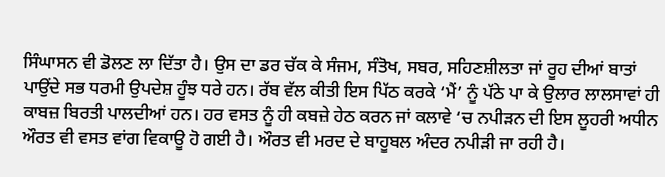ਸਿੰਘਾਸਨ ਵੀ ਡੋਲਣ ਲਾ ਦਿੱਤਾ ਹੈ। ਉਸ ਦਾ ਡਰ ਚੱਕ ਕੇ ਸੰਜਮ, ਸੰਤੋਖ, ਸਬਰ, ਸਹਿਣਸ਼ੀਲਤਾ ਜਾਂ ਰੂਹ ਦੀਆਂ ਬਾਤਾਂ ਪਾਉਂਦੇ ਸਭ ਧਰਮੀ ਉਪਦੇਸ਼ ਹੂੰਝ ਧਰੇ ਹਨ। ਰੱਬ ਵੱਲ ਕੀਤੀ ਇਸ ਪਿੱਠ ਕਰਕੇ ‘ਮੈਂ’ ਨੂੰ ਪੱਠੇ ਪਾ ਕੇ ਉਲਾਰ ਲਾਲਸਾਵਾਂ ਹੀ ਕਾਬਜ਼ ਬਿਰਤੀ ਪਾਲਦੀਆਂ ਹਨ। ਹਰ ਵਸਤ ਨੂੰ ਹੀ ਕਬਜ਼ੇ ਹੇਠ ਕਰਨ ਜਾਂ ਕਲਾਵੇ ‘ਚ ਨਪੀੜਨ ਦੀ ਇਸ ਲੂਹਰੀ ਅਧੀਨ ਔਰਤ ਵੀ ਵਸਤ ਵਾਂਗ ਵਿਕਾਊ ਹੋ ਗਈ ਹੈ। ਔਰਤ ਵੀ ਮਰਦ ਦੇ ਬਾਹੂਬਲ ਅੰਦਰ ਨਪੀੜੀ ਜਾ ਰਹੀ ਹੈ।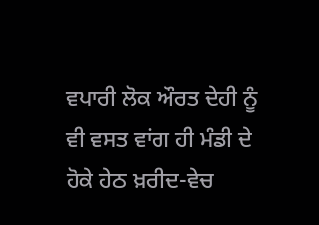ਵਪਾਰੀ ਲੋਕ ਔਰਤ ਦੇਹੀ ਨੂੰ ਵੀ ਵਸਤ ਵਾਂਗ ਹੀ ਮੰਡੀ ਦੇ ਹੋਕੇ ਹੇਠ ਖ਼ਰੀਦ-ਵੇਚ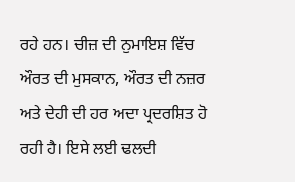ਰਹੇ ਹਨ। ਚੀਜ਼ ਦੀ ਨੁਮਾਇਸ਼ ਵਿੱਚ ਔਰਤ ਦੀ ਮੁਸਕਾਨ, ਔਰਤ ਦੀ ਨਜ਼ਰ ਅਤੇ ਦੇਹੀ ਦੀ ਹਰ ਅਦਾ ਪ੍ਰਦਰਸ਼ਿਤ ਹੋ ਰਹੀ ਹੈ। ਇਸੇ ਲਈ ਢਲਦੀ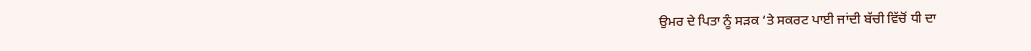ਉਮਰ ਦੇ ਪਿਤਾ ਨੂੰ ਸੜਕ ‘ਤੇ ਸਕਰਟ ਪਾਈ ਜਾਂਦੀ ਬੱਚੀ ਵਿੱਚੋਂ ਧੀ ਦਾ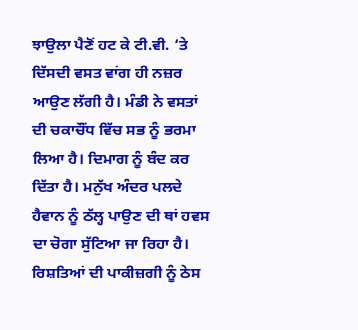ਝਾਉਲਾ ਪੈਣੋਂ ਹਟ ਕੇ ਟੀ.ਵੀ. ‘ਤੇ ਦਿੱਸਦੀ ਵਸਤ ਵਾਂਗ ਹੀ ਨਜ਼ਰ ਆਉਣ ਲੱਗੀ ਹੈ। ਮੰਡੀ ਨੇ ਵਸਤਾਂ ਦੀ ਚਕਾਚੌਂਧ ਵਿੱਚ ਸਭ ਨੂੰ ਭਰਮਾ ਲਿਆ ਹੈ। ਦਿਮਾਗ ਨੂੰ ਬੰਦ ਕਰ ਦਿੱਤਾ ਹੈ। ਮਨੁੱਖ ਅੰਦਰ ਪਲਦੇ ਹੈਵਾਨ ਨੂੰ ਠੱਲ੍ਹ ਪਾਉਣ ਦੀ ਥਾਂ ਹਵਸ ਦਾ ਚੋਗਾ ਸੁੱਟਿਆ ਜਾ ਰਿਹਾ ਹੈ। ਰਿਸ਼ਤਿਆਂ ਦੀ ਪਾਕੀਜ਼ਗੀ ਨੂੰ ਠੇਸ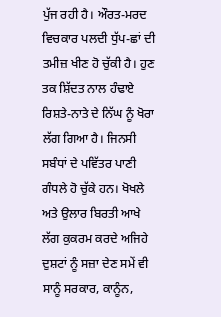ਪੁੱਜ ਰਹੀ ਹੈ। ਔਰਤ-ਮਰਦ ਵਿਚਕਾਰ ਪਲਦੀ ਧੁੱਪ-ਛਾਂ ਦੀ ਤਮੀਜ਼ ਖੀਣ ਹੋ ਚੁੱਕੀ ਹੈ। ਹੁਣ ਤਕ ਸ਼ਿੱਦਤ ਨਾਲ ਹੰਢਾਏ ਰਿਸ਼ਤੇ-ਨਾਤੇ ਦੇ ਨਿੱਘ ਨੂੰ ਖੋਰਾ ਲੱਗ ਗਿਆ ਹੈ। ਜਿਨਸੀ ਸਬੰਧਾਂ ਦੇ ਪਵਿੱਤਰ ਪਾਣੀ ਗੰਧਲੇ ਹੋ ਚੁੱਕੇ ਹਨ। ਖੋਖਲੇ ਅਤੇ ਉਲਾਰ ਬਿਰਤੀ ਆਖੇ ਲੱਗ ਕੁਕਰਮ ਕਰਦੇ ਅਜਿਹੇ ਦੁਸ਼ਟਾਂ ਨੂੰ ਸਜ਼ਾ ਦੇਣ ਸਮੇਂ ਵੀ ਸਾਨੂੰ ਸਰਕਾਰ, ਕਾਨੂੰਨ,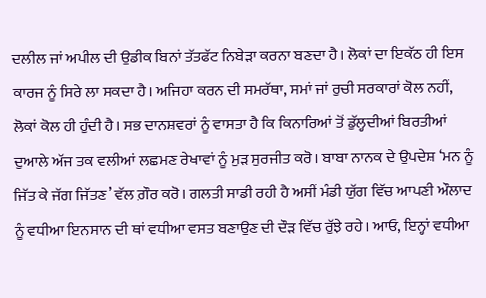ਦਲੀਲ ਜਾਂ ਅਪੀਲ ਦੀ ਉਡੀਕ ਬਿਨਾਂ ਤੱਤਫੱਟ ਨਿਬੇੜਾ ਕਰਨਾ ਬਣਦਾ ਹੈ। ਲੋਕਾਂ ਦਾ ਇਕੱਠ ਹੀ ਇਸ ਕਾਰਜ ਨੂੰ ਸਿਰੇ ਲਾ ਸਕਦਾ ਹੈ। ਅਜਿਹਾ ਕਰਨ ਦੀ ਸਮਰੱਥਾ, ਸਮਾਂ ਜਾਂ ਰੁਚੀ ਸਰਕਾਰਾਂ ਕੋਲ ਨਹੀਂ, ਲੋਕਾਂ ਕੋਲ ਹੀ ਹੁੰਦੀ ਹੈ। ਸਭ ਦਾਨਸ਼ਵਰਾਂ ਨੂੰ ਵਾਸਤਾ ਹੈ ਕਿ ਕਿਨਾਰਿਆਂ ਤੋਂ ਡੁੱਲ੍ਹਦੀਆਂ ਬਿਰਤੀਆਂ ਦੁਆਲੇ ਅੱਜ ਤਕ ਵਲੀਆਂ ਲਛਮਣ ਰੇਖਾਵਾਂ ਨੂੰ ਮੁੜ ਸੁਰਜੀਤ ਕਰੋ। ਬਾਬਾ ਨਾਨਕ ਦੇ ਉਪਦੇਸ਼ ‘ਮਨ ਨੂੰ ਜਿੱਤ ਕੇ ਜੱਗ ਜਿੱਤਣ’ ਵੱਲ ਗ਼ੌਰ ਕਰੋ। ਗਲਤੀ ਸਾਡੀ ਰਹੀ ਹੈ ਅਸੀਂ ਮੰਡੀ ਯੁੱਗ ਵਿੱਚ ਆਪਣੀ ਔਲਾਦ ਨੂੰ ਵਧੀਆ ਇਨਸਾਨ ਦੀ ਥਾਂ ਵਧੀਆ ਵਸਤ ਬਣਾਉਣ ਦੀ ਦੌੜ ਵਿੱਚ ਰੁੱਝੇ ਰਹੇ। ਆਓ, ਇਨ੍ਹਾਂ ਵਧੀਆ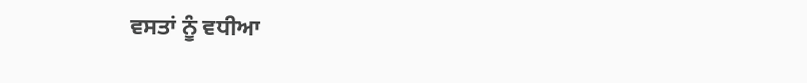ਵਸਤਾਂ ਨੂੰ ਵਧੀਆ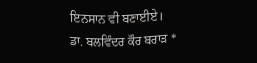ਇਨਸਾਨ ਵੀ ਬਣਾਈਏ।
ਡਾ. ਬਲਵਿੰਦਰ ਕੌਰ ਬਰਾੜ *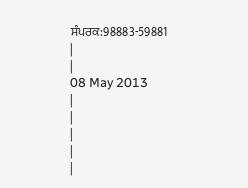ਸੰਪਰਕ:98883-59881
|
|
08 May 2013
|
|
|
|
|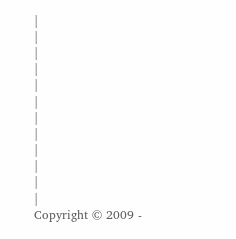|
|
|
|
|
|
|
|
|
|
|
|
Copyright © 2009 -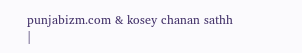punjabizm.com & kosey chanan sathh
|